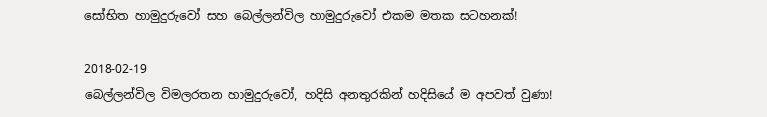සෝභිත හාමුදුරුවෝ සහ බෙල්ලන්විල හාමුදුරුවෝ එකම මතක සටහනක්!

2018-02-19
බෙල්ලන්විල විමලරතන හාමුදුරුවෝ, හදිසි අනතුරකින් හදිසියේ ම අපවත් වුණා!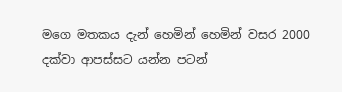මගෙ මතකය දැන් හෙමින් හෙමින් වසර 2000 දක්වා ආපස්සට යන්න පටන්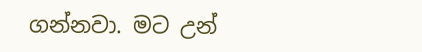ගන්නවා. මට උන්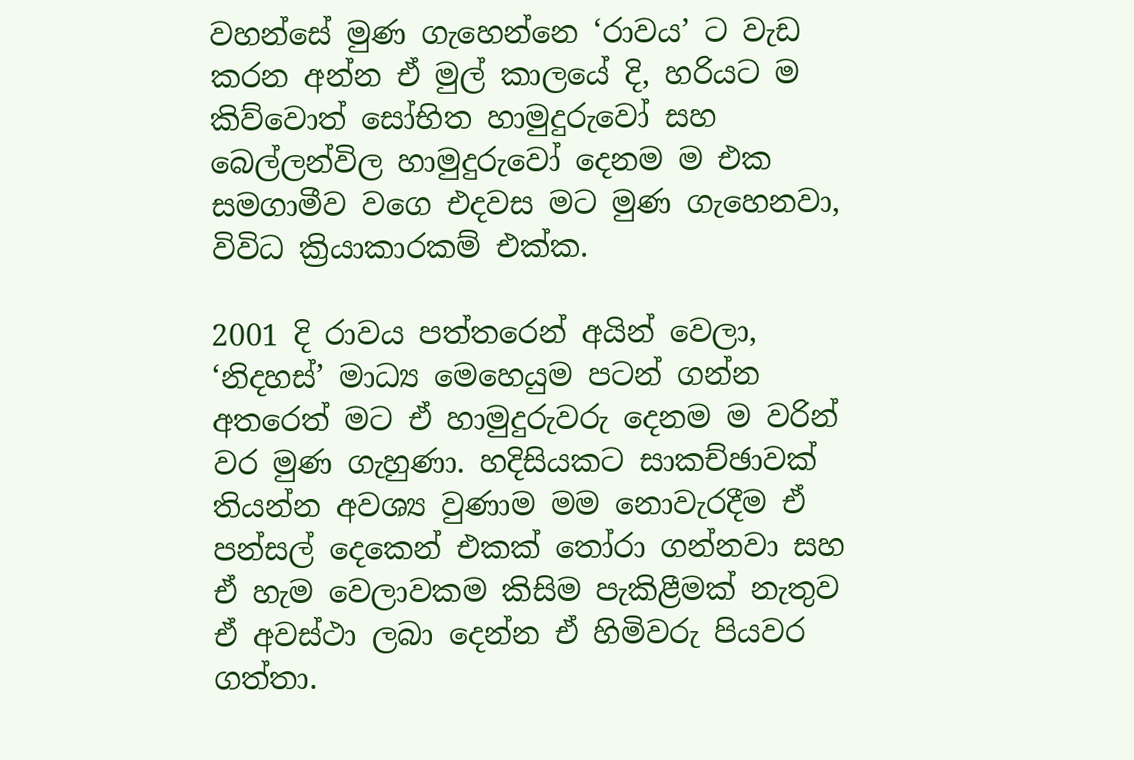වහන්සේ මුණ ගැහෙන්නෙ ‘රාවය’ ට වැඩ කරන අන්න ඒ මුල් කාලයේ දි, හරියට ම කිව්වොත් සෝභිත හාමුදුරුවෝ සහ බෙල්ලන්විල හාමුදුරුවෝ දෙනම ම එක සමගාමීව වගෙ එදවස මට මුණ ගැහෙනවා, විවිධ ක්‍රියාකාරකම් එක්ක.

2001 දි රාවය පත්තරෙන් අයින් වෙලා, ‘නිදහස්’ මාධ්‍ය මෙහෙයුම පටන් ගන්න අතරෙත් මට ඒ හාමුදුරුවරු දෙනම ම වරින් වර මුණ ගැහුණා. හදිසියකට සාකච්ඡාවක් තියන්න අවශ්‍ය වුණාම මම නොවැරදීම ඒ පන්සල් දෙකෙන් එකක් තෝරා ගන්නවා සහ ඒ හැම වෙලාවකම කිසිම පැකිළීමක් නැතුව ඒ අවස්ථා ලබා දෙන්න ඒ හිමිවරු පියවර ගත්තා.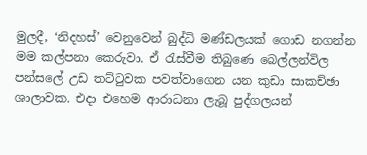මුලදී, ‘නිදහස්’ වෙනුවෙන් බුද්ධි මණ්ඩලයක් ගොඩ නගන්න මම කල්පනා කෙරුවා. ඒ රැස්වීම තිබුණෙ බෙල්ලන්විල පන්සලේ උඩ තට්ටුවක පවත්වාගෙන යන කුඩා සාකච්ඡා ශාලාවක. එදා එහෙම ආරාධනා ලැබූ පුද්ගලයන්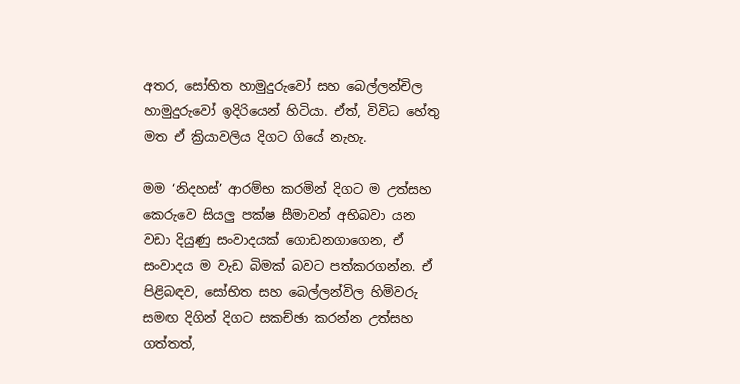අතර, සෝභිත හාමුදුරුවෝ සහ බෙල්ලන්චිල හාමුදුරුවෝ ඉදිරියෙන් හිටියා. ඒත්, විවිධ හේතු මත ඒ ක්‍රියාවලිය දිගට ගියේ නැහැ.

මම ‘නිදහස්’ ආරම්භ කරමින් දිගට ම උත්සහ කෙරුවෙ සියලු පක්ෂ සීමාවන් අභිබවා යන වඩා දියුණු සංවාදයක් ගොඩනගාගෙන, ඒ සංවාදය ම වැඩ බිමක් බවට පත්කරගන්න. ඒ පිළිබඳව, සෝභිත සහ බෙල්ලන්විල හිමිවරු සමඟ දිගින් දිගට සකච්ඡා කරන්න උත්සහ ගත්තත්,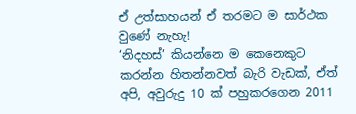ඒ උත්සාහයන් ඒ තරමට ම සාර්ථක වුණේ නැහැ!
‘නිදහස්’ කියන්නෙ ම කෙනෙකුට කරන්න හිතන්නවත් බැරි වැඩක්, ඒත් අපි, අවුරුදු 10 ක් පහුකරගෙන 2011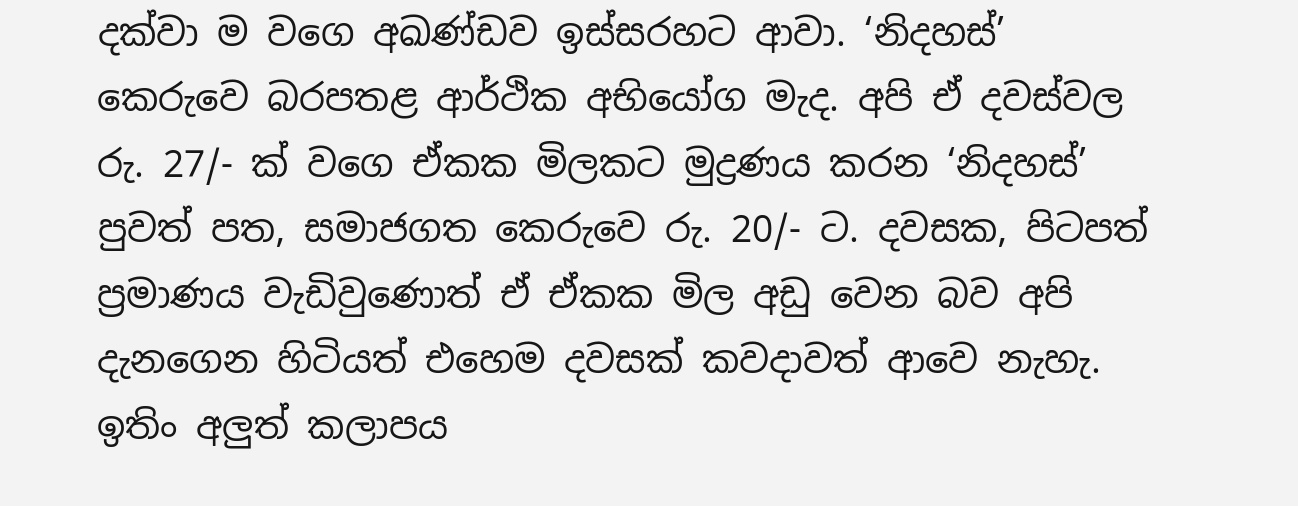දක්වා ම වගෙ අඛණ්ඩව ඉස්සරහට ආවා. ‘නිදහස්’ කෙරුවෙ බරපතළ ආර්ථික අභියෝග මැද. අපි ඒ දවස්වල රු. 27/- ක් වගෙ ඒකක මිලකට මුද්‍රණය කරන ‘නිදහස්’ පුවත් පත, සමාජගත කෙරුවෙ රු. 20/- ට. දවසක, පිටපත් ප්‍රමාණය වැඩිවුණොත් ඒ ඒකක මිල අඩු වෙන බව අපි දැනගෙන හිටියත් එහෙම දවසක් කවදාවත් ආවෙ නැහැ. ඉතිං අලුත් කලාපය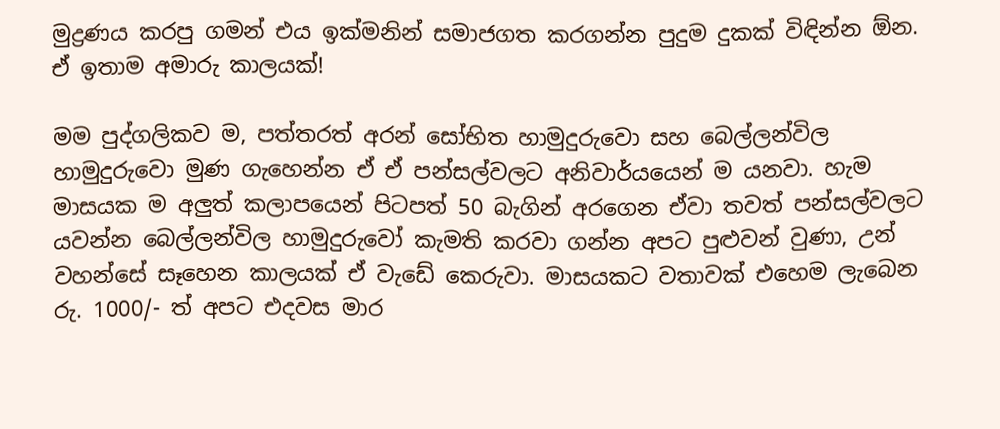මුද්‍රණය කරපු ගමන් එය ඉක්මනින් සමාජගත කරගන්න පුදුම දුකක් විඳින්න ඕන. ඒ ඉතාම අමාරු කාලයක්!

මම පුද්ගලිකව ම, පත්තරත් අරන් සෝභිත හාමුදුරුවො සහ බෙල්ලන්විල හාමුදුරුවො මුණ ගැහෙන්න ඒ ඒ පන්සල්වලට අනිවාර්යයෙන් ම යනවා. හැම මාසයක ම අලුත් කලාපයෙන් පිටපත් 50 බැගින් අරගෙන ඒවා තවත් පන්සල්වලට යවන්න බෙල්ලන්විල හාමුදුරුවෝ කැමති කරවා ගන්න අපට පුළුවන් වුණා, උන් වහන්සේ සෑහෙන කාලයක් ඒ වැඩේ කෙරුවා. මාසයකට වතාවක් එහෙම ලැබෙන රු. 1000/- ත් අපට එදවස මාර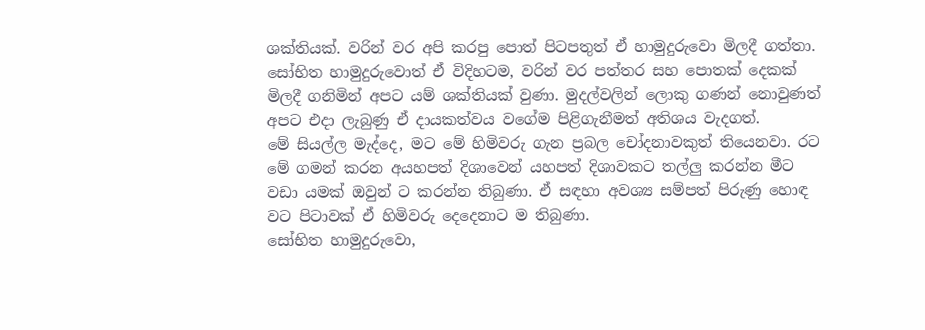ශක්තියක්. වරින් වර අපි කරපු පොත් පිටපතුත් ඒ හාමුදුරුවො මිලදී ගත්තා. සෝභිත හාමුදුරුවොත් ඒ විදිහටම, වරින් වර පත්තර සහ පොතක් දෙකක් මිලදී ගනිමින් අපට යම් ශක්තියක් වුණා. මුදල්වලින් ලොකු ගණන් නොවුණත් අපට එදා ලැබුණු ඒ දායකත්වය වගේම පිළිගැනීමත් අතිශය වැදගත්.
මේ සියල්ල මැද්දෙ, මට මේ හිමිවරු ගැන ප්‍රබල චෝදනාවකුත් තියෙනවා. රට මේ ගමන් කරන අයහපත් දිශාවෙන් යහපත් දිශාවකට තල්ලු කරන්න මීට වඩා යමක් ඔවුන් ට කරන්න තිබුණා. ඒ සඳහා අවශ්‍ය සම්පත් පිරුණු හොඳ වට පිටාවක් ඒ හිමිවරු දෙදෙනාට ම තිබුණා.
සෝභිත හාමුදුරුවො,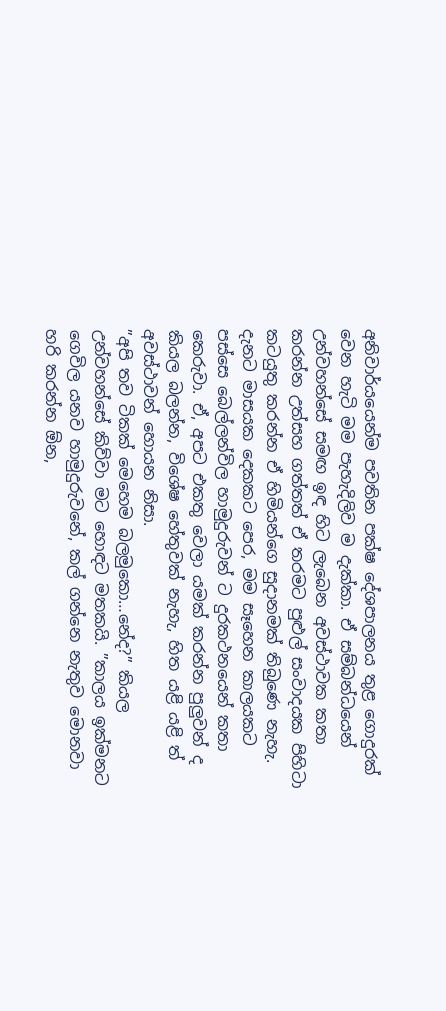අනිවාර්යයෙන්ම පවතින පක්ෂ දේශපාලනය තුළ ගොදුරක් වෙන හැටි මම පැහැදිලිව ම දැක්කා. ඒ සම්බන්ධයෙන් උන්වහන්සේ සමඟ ඉඳ හිට ලැබෙන අවස්ථාවක කතා කරන්න උත්සහ ගත්තත් ඒ තරමට පුළුල් සංවාදයක පිහිටා කටයුතු කරන්න ඒ හිමියන්ගෙ සුදානමක් තිබුණෙ නැහැ.
දැනට මාසයක දෙකකට පෙර, මම සෑහෙන කාලයකට පස්සෙ බෙල්ලන්විල හාමුදුරුවන් ට දුරකථනයෙන් කතා කෙරුවා. ඒ, අපට එකතු වෙලා යමක් කරන්න පුලුවන් ද කියල බලන්න, විශේෂ හේතුවක් නැහැ, හිත යළි යළි ත් අවස්ථාවන් හොයන නිසා.
”අපි තව ටිකක් මෙහෙම බලමුකො…නේද?” කියල උන්වහන්සේ කිව්වා මට හොඳට මතකයි. ”කාලය ඉක්මනට ගෙවිල යනව හාමුදුරුවනේ, කල් ගන්නෙ නැතුව මොනවා හරි කරන්න ඕන,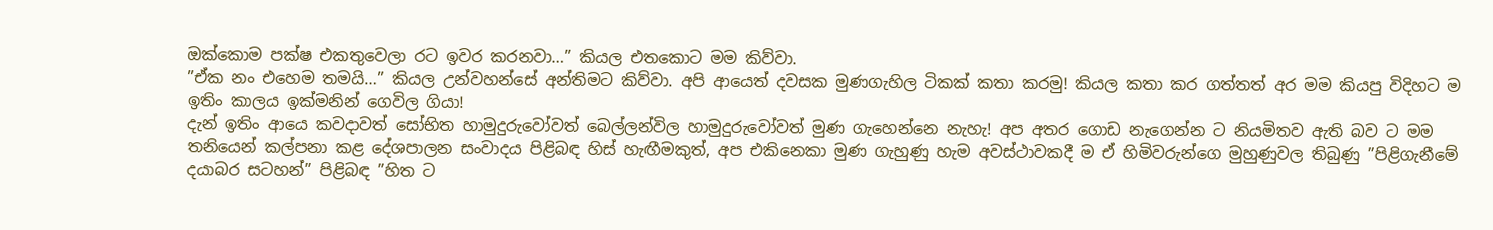ඔක්කොම පක්ෂ එකතුවෙලා රට ඉවර කරනවා…” කියල එතකොට මම කිව්වා.
”ඒක නං එහෙම තමයි…” කියල උන්වහන්සේ අන්තිමට කිව්වා. අපි ආයෙත් දවසක මුණගැහිල ටිකක් කතා කරමු! කියල කතා කර ගත්තත් අර මම කියපු විදිහට ම ඉතිං කාලය ඉක්මනින් ගෙවිල ගියා!
දැන් ඉතිං ආයෙ කවදාවත් සෝභිත හාමුදුරුවෝවත් බෙල්ලන්විල හාමුදුරුවෝවත් මුණ ගැහෙන්නෙ නැහැ! අප අතර ගොඩ නැගෙන්න ට නියමිතව ඇති බව ට මම තනියෙන් කල්පනා කළ දේශපාලන සංවාදය පිළිබඳ හිස් හැඟීමකුත්, අප එකිනෙකා මුණ ගැහුණු හැම අවස්ථාවකදී ම ඒ හිමිවරුන්ගෙ මුහුණුවල තිබුණු ”පිළිගැනීමේ දයාබර සටහන්” පිළිබඳ ”හිත ට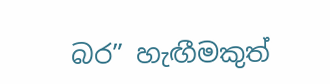බර” හැඟීමකුත්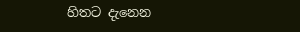හිතට දැනෙන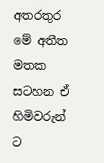අතරතුර මේ අතීත මතක සටහන ඒ හිමිවරුන් ට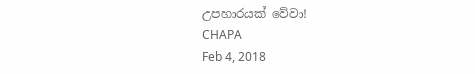උපහාරයක් වේවා!
CHAPA
Feb 4, 2018